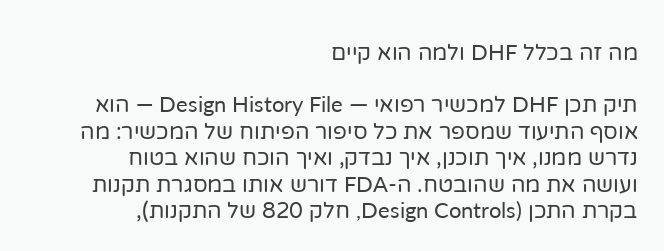מה זה בכלל DHF ולמה הוא קיים

תיק תכן DHF למכשיר רפואי — Design History File — הוא אוסף התיעוד שמספר את כל סיפור הפיתוח של המכשיר: מה נדרש ממנו, איך תוכנן, איך נבדק, ואיך הוכח שהוא בטוח ועושה את מה שהובטח. ה-FDA דורש אותו במסגרת תקנות בקרת התכן (Design Controls, חלק 820 של התקנות),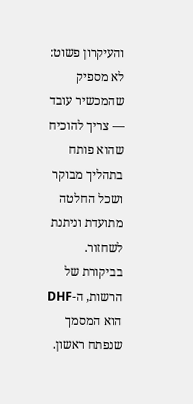והעיקרון פשוט: לא מספיק שהמכשיר עובד — צריך להוכיח שהוא פותח בתהליך מבוקר ושכל החלטה מתועדת וניתנת לשחזור. בביקורת של הרשות, ה-DHF הוא המסמך שנפתח ראשון.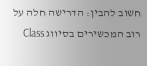חשוב להבין: הדרישה חלה על רוב המכשירים בסיווג Class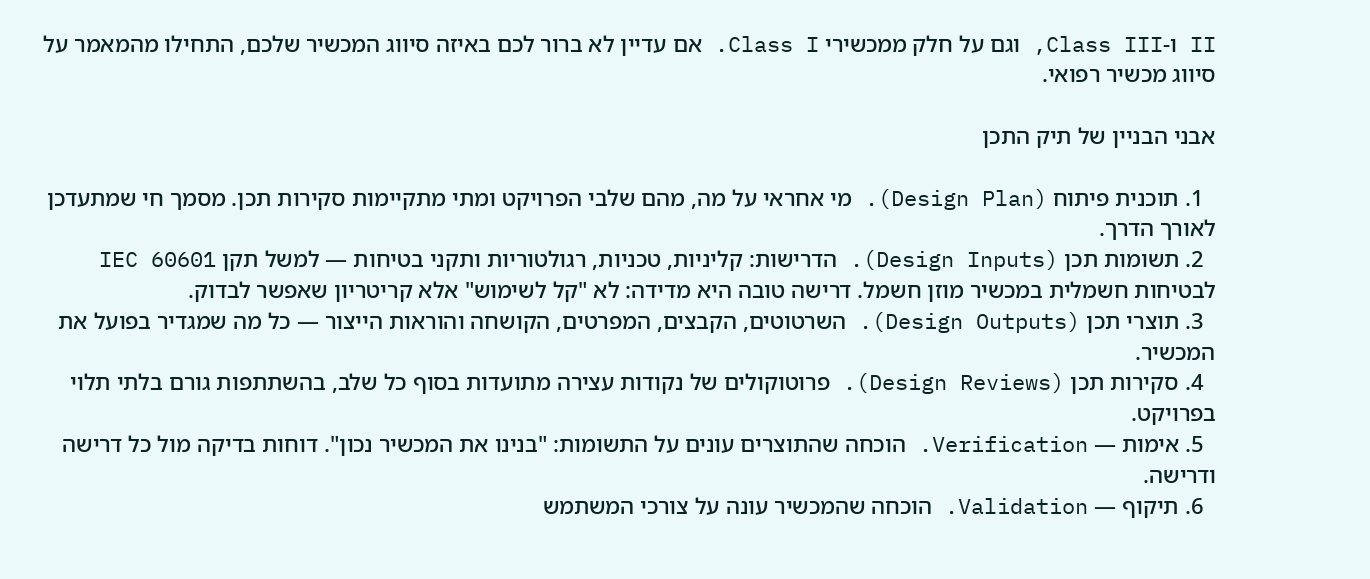II ו-Class III, וגם על חלק ממכשירי Class I. אם עדיין לא ברור לכם באיזה סיווג המכשיר שלכם, התחילו מהמאמר על סיווג מכשיר רפואי.

אבני הבניין של תיק התכן

  1. תוכנית פיתוח (Design Plan). מי אחראי על מה, מהם שלבי הפרויקט ומתי מתקיימות סקירות תכן. מסמך חי שמתעדכן לאורך הדרך.
  2. תשומות תכן (Design Inputs). הדרישות: קליניות, טכניות, רגולטוריות ותקני בטיחות — למשל תקן IEC 60601 לבטיחות חשמלית במכשיר מוזן חשמל. דרישה טובה היא מדידה: לא "קל לשימוש" אלא קריטריון שאפשר לבדוק.
  3. תוצרי תכן (Design Outputs). השרטוטים, הקבצים, המפרטים, הקושחה והוראות הייצור — כל מה שמגדיר בפועל את המכשיר.
  4. סקירות תכן (Design Reviews). פרוטוקולים של נקודות עצירה מתועדות בסוף כל שלב, בהשתתפות גורם בלתי תלוי בפרויקט.
  5. אימות — Verification. הוכחה שהתוצרים עונים על התשומות: "בנינו את המכשיר נכון". דוחות בדיקה מול כל דרישה ודרישה.
  6. תיקוף — Validation. הוכחה שהמכשיר עונה על צורכי המשתמש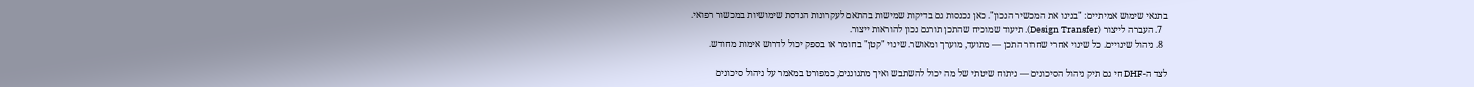בתנאי שימוש אמיתיים: "בנינו את המכשיר הנכון". כאן נכנסות גם בדיקות שמישות בהתאם לעקרונות הנדסת שימושיות במכשור רפואי.
  7. העברה לייצור (Design Transfer). תיעוד שמוכיח שהתכן תורגם נכון להוראות ייצור.
  8. ניהול שינויים. כל שינוי אחרי שחרור התכן — מתועד, מוערך ומאושר. שינוי "קטן" בחומר או בספק יכול לדרוש אימות מחודש.

לצד ה-DHF חי גם תיק ניהול הסיכונים — ניתוח שיטתי של מה יכול להשתבש ואיך מתגוננים, כמפורט במאמר על ניהול סיכונים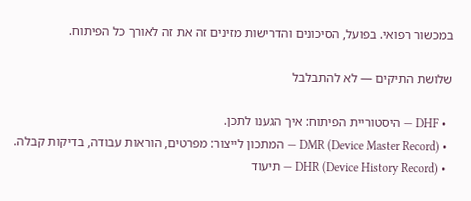במכשור רפואי. בפועל, הסיכונים והדרישות מזינים זה את זה לאורך כל הפיתוח.

שלושת התיקים — לא להתבלבל

  • DHF — היסטוריית הפיתוח: איך הגענו לתכן.
  • DMR (Device Master Record) — המתכון לייצור: מפרטים, הוראות עבודה, בדיקות קבלה.
  • DHR (Device History Record) — תיעוד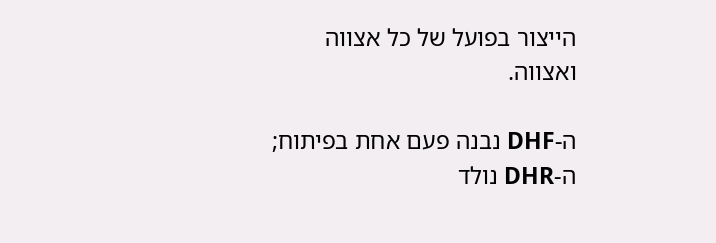הייצור בפועל של כל אצווה ואצווה.

ה-DHF נבנה פעם אחת בפיתוח; ה-DHR נולד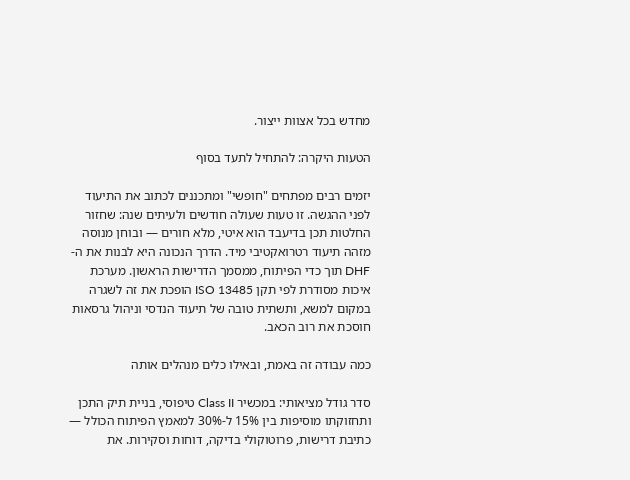מחדש בכל אצוות ייצור.

הטעות היקרה: להתחיל לתעד בסוף

יזמים רבים מפתחים "חופשי" ומתכננים לכתוב את התיעוד לפני ההגשה. זו טעות שעולה חודשים ולעיתים שנה: שחזור החלטות תכן בדיעבד הוא איטי, מלא חורים — ובוחן מנוסה מזהה תיעוד רטרואקטיבי מיד. הדרך הנכונה היא לבנות את ה-DHF תוך כדי הפיתוח, ממסמך הדרישות הראשון. מערכת איכות מסודרת לפי תקן ISO 13485 הופכת את זה לשגרה במקום למשא, ותשתית טובה של תיעוד הנדסי וניהול גרסאות חוסכת את רוב הכאב.

כמה עבודה זה באמת, ובאילו כלים מנהלים אותה

סדר גודל מציאותי: במכשיר Class II טיפוסי, בניית תיק התכן ותחזוקתו מוסיפות בין 15% ל-30% למאמץ הפיתוח הכולל — כתיבת דרישות, פרוטוקולי בדיקה, דוחות וסקירות. את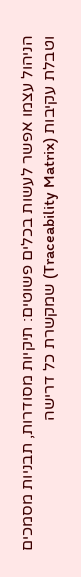הניהול עצמו אפשר לעשות בכלים פשוטים: תיקיות מסודרות, תבניות מסמכים וטבלת עקיבות (Traceability Matrix) שמקשרת כל דרישה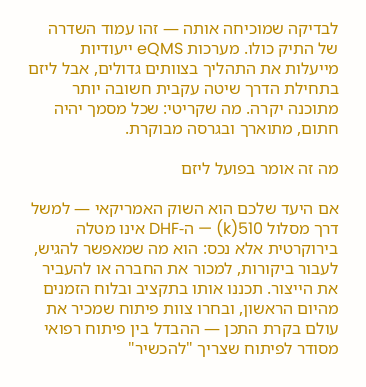לבדיקה שמוכיחה אותה — זהו עמוד השדרה של התיק כולו. מערכות eQMS ייעודיות מייעלות את התהליך בצוותים גדולים, אבל ליזם בתחילת הדרך שיטה עקבית חשובה יותר מתוכנה יקרה. מה שקריטי: שכל מסמך יהיה חתום, מתוארך ובגרסה מבוקרת.

מה זה אומר בפועל ליזם

אם היעד שלכם הוא השוק האמריקאי — למשל דרך מסלול 510(k) — ה-DHF אינו מטלה בירוקרטית אלא נכס: הוא מה שמאפשר להגיש, לעבור ביקורות, למכור את החברה או להעביר את הייצור. תכננו אותו בתקציב ובלוח הזמנים מהיום הראשון, ובחרו צוות פיתוח שמכיר את עולם בקרת התכן — ההבדל בין פיתוח רפואי מסודר לפיתוח שצריך "להכשיר"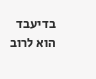בדיעבד הוא לרוב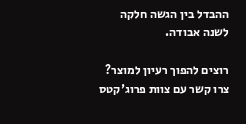ההבדל בין הגשה חלקה לשנה אבודה.

רוצים להפוך רעיון למוצר? צרו קשר עם צוות פרוג'קטס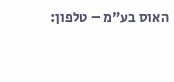האוס בע"מ – טלפון: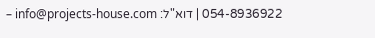054-8936922 | דוא"ל: info@projects-house.com –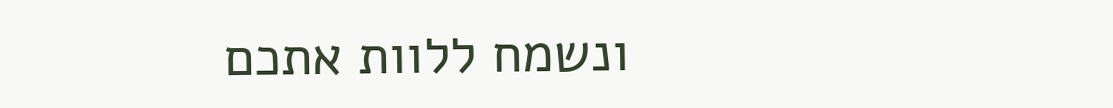ונשמח ללוות אתכם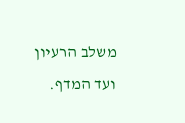משלב הרעיון ועד המדף.